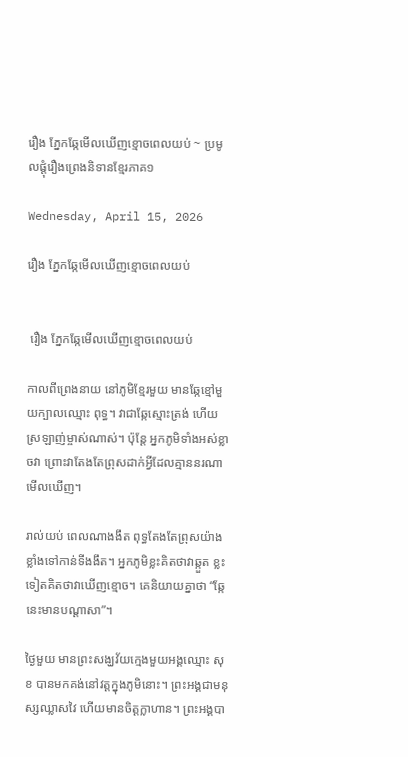រឿង ភ្នែកឆ្កែមើលឃើញខ្មោចពេលយប់ ~ ប្រមូលផ្តុំរឿងព្រេងនិទានខ្មែរភាគ១

Wednesday, April 15, 2026

រឿង ភ្នែកឆ្កែមើលឃើញខ្មោចពេលយប់


 រឿង ភ្នែកឆ្កែមើលឃើញខ្មោចពេលយប់

កាលពីព្រេងនាយ នៅភូមិខ្មែរមួយ មានឆ្កែខ្មៅមួយក្បាលឈ្មោះ ពុទ្ធ។ វាជាឆ្កែស្មោះត្រង់ ហើយស្រឡាញ់ម្ចាស់ណាស់។ ប៉ុន្តែ អ្នកភូមិទាំងអស់ខ្លាចវា ព្រោះវាតែងតែព្រុសដាក់អ្វីដែលគ្មាននរណាមើលឃើញ។

រាល់យប់ ពេលណាងងឹត ពុទ្ធតែងតែព្រុសយ៉ាងខ្លាំងទៅកាន់ទីងងឹត។ អ្នកភូមិខ្លះគិតថាវាឆ្កួត ខ្លះទៀតគិតថាវាឃើញខ្មោច។ គេនិយាយគ្នាថា “ឆ្កែនេះមានបណ្តាសា”។

ថ្ងៃមួយ មានព្រះសង្ឃវ័យក្មេងមួយអង្គឈ្មោះ សុខ បានមកគង់នៅវត្តក្នុងភូមិនោះ។ ព្រះអង្គជាមនុស្សឈ្លាសវៃ ហើយមានចិត្តក្លាហាន។ ព្រះអង្គបា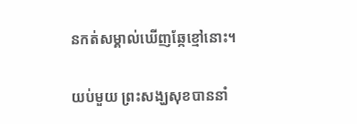នកត់សម្គាល់ឃើញឆ្កែខ្មៅនោះ។

យប់មួយ ព្រះសង្ឃសុខបាននាំ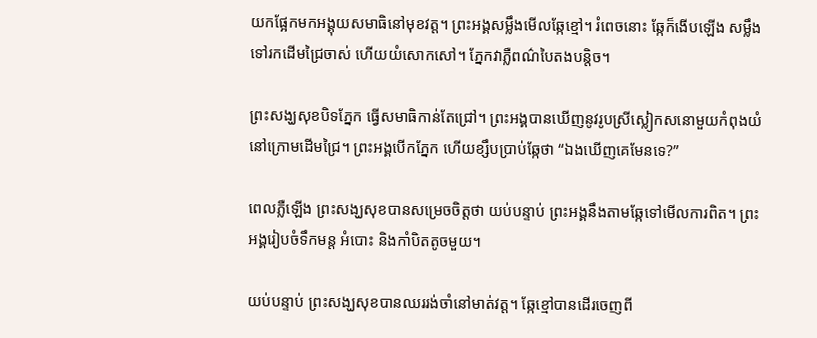យកផ្អែកមកអង្គុយសមាធិនៅមុខវត្ត។ ព្រះអង្គសម្លឹងមើលឆ្កែខ្មៅ។ រំពេចនោះ ឆ្កែក៏ងើបឡើង សម្លឹងទៅរកដើមជ្រៃចាស់ ហើយយំសោកសៅ។ ភ្នែកវាភ្លឺពណ៌បៃតងបន្តិច។

ព្រះសង្ឃសុខបិទភ្នែក ធ្វើសមាធិកាន់តែជ្រៅ។ ព្រះអង្គបានឃើញនូវរូបស្រីស្លៀកសនោមួយកំពុងយំនៅក្រោមដើមជ្រៃ។ ព្រះអង្គបើកភ្នែក ហើយខ្សឹបប្រាប់ឆ្កែថា “ឯងឃើញគេមែនទេ?”

ពេលភ្លឺឡើង ព្រះសង្ឃសុខបានសម្រេចចិត្តថា យប់បន្ទាប់ ព្រះអង្គនឹងតាមឆ្កែទៅមើលការពិត។ ព្រះអង្គរៀបចំទឹកមន្ត អំបោះ និងកាំបិតតូចមួយ។

យប់បន្ទាប់ ព្រះសង្ឃសុខបានឈររង់ចាំនៅមាត់វត្ត។ ឆ្កែខ្មៅបានដើរចេញពី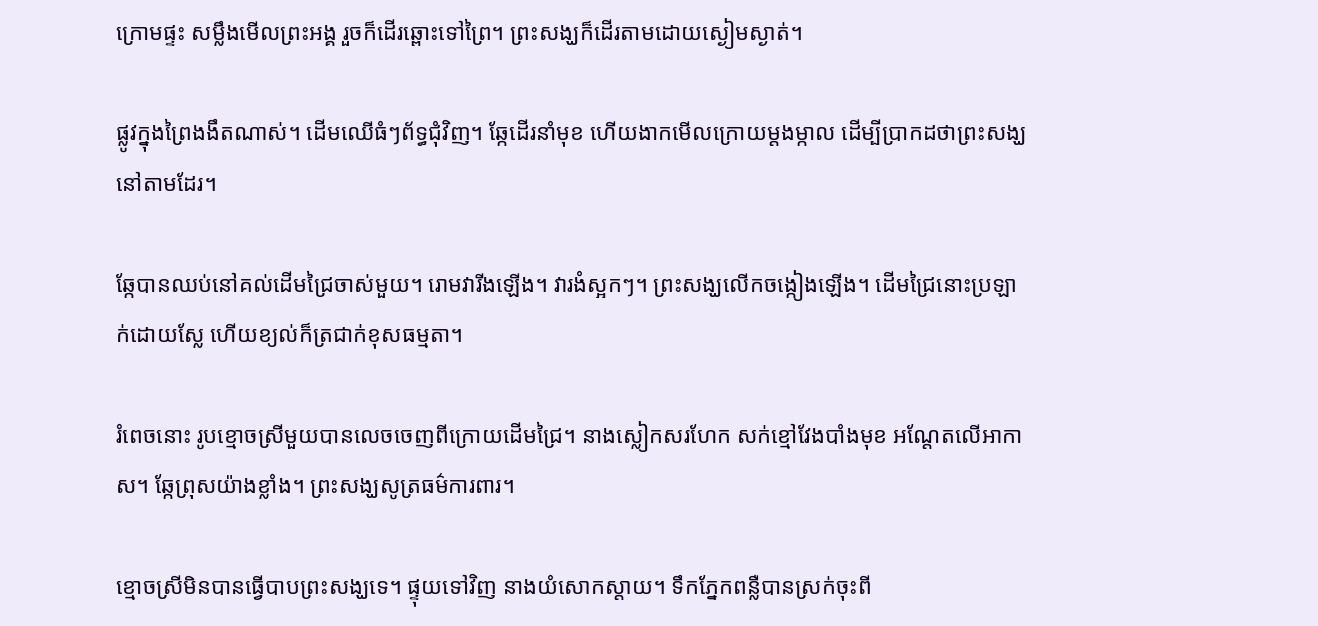ក្រោមផ្ទះ សម្លឹងមើលព្រះអង្គ រួចក៏ដើរឆ្ពោះទៅព្រៃ។ ព្រះសង្ឃក៏ដើរតាមដោយស្ងៀមស្ងាត់។

ផ្លូវក្នុងព្រៃងងឹតណាស់។ ដើមឈើធំៗព័ទ្ធជុំវិញ។ ឆ្កែដើរនាំមុខ ហើយងាកមើលក្រោយម្តងម្កាល ដើម្បីប្រាកដថាព្រះសង្ឃនៅតាមដែរ។

ឆ្កែបានឈប់នៅគល់ដើមជ្រៃចាស់មួយ។ រោមវារីងឡើង។ វារងំស្អកៗ។ ព្រះសង្ឃលើកចង្កៀងឡើង។ ដើមជ្រៃនោះប្រឡាក់ដោយស្លែ ហើយខ្យល់ក៏ត្រជាក់ខុសធម្មតា។

រំពេចនោះ រូបខ្មោចស្រីមួយបានលេចចេញពីក្រោយដើមជ្រៃ។ នាងស្លៀកសរហែក សក់ខ្មៅវែងបាំងមុខ អណ្តែតលើអាកាស។ ឆ្កែព្រុសយ៉ាងខ្លាំង។ ព្រះសង្ឃសូត្រធម៌ការពារ។

ខ្មោចស្រីមិនបានធ្វើបាបព្រះសង្ឃទេ។ ផ្ទុយទៅវិញ នាងយំសោកស្តាយ។ ទឹកភ្នែកពន្លឺបានស្រក់ចុះពី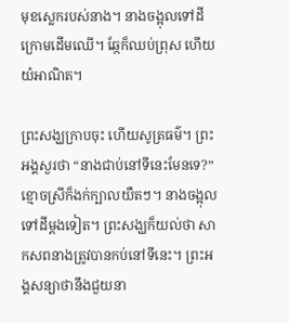មុខស្លេករបស់នាង។ នាងចង្អុលទៅដីក្រោមដើមឈើ។ ឆ្កែក៏ឈប់ព្រុស ហើយយំអាណិត។

ព្រះសង្ឃក្រាបចុះ ហើយសូត្រធម៌។ ព្រះអង្គសួរថា “នាងជាប់នៅទីនេះមែនទេ?” ខ្មោចស្រីក៏ងក់ក្បាលយឺតៗ។ នាងចង្អុលទៅដីម្តងទៀត។ ព្រះសង្ឃក៏យល់ថា សាកសពនាងត្រូវបានកប់នៅទីនេះ។ ព្រះអង្គសន្យាថានឹងជួយនា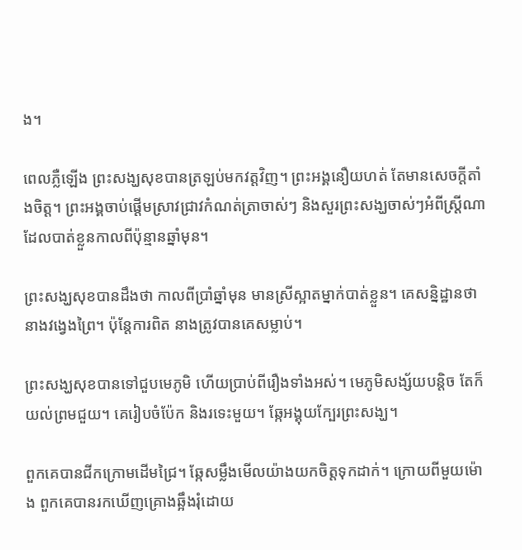ង។

ពេលភ្លឺឡើង ព្រះសង្ឃសុខបានត្រឡប់មកវត្តវិញ។ ព្រះអង្គនឿយហត់ តែមានសេចក្តីតាំងចិត្ត។ ព្រះអង្គចាប់ផ្តើមស្រាវជ្រាវកំណត់ត្រាចាស់ៗ និងសួរព្រះសង្ឃចាស់ៗអំពីស្ត្រីណាដែលបាត់ខ្លួនកាលពីប៉ុន្មានឆ្នាំមុន។

ព្រះសង្ឃសុខបានដឹងថា កាលពីប្រាំឆ្នាំមុន មានស្រីស្អាតម្នាក់បាត់ខ្លួន។ គេសន្និដ្ឋានថានាងវង្វេងព្រៃ។ ប៉ុន្តែការពិត នាងត្រូវបានគេសម្លាប់។

ព្រះសង្ឃសុខបានទៅជួបមេភូមិ ហើយប្រាប់ពីរឿងទាំងអស់។ មេភូមិសង្ស័យបន្តិច តែក៏យល់ព្រមជួយ។ គេរៀបចំប៉ែក និងរទេះមួយ។ ឆ្កែអង្គុយក្បែរព្រះសង្ឃ។

ពួកគេបានជីកក្រោមដើមជ្រៃ។ ឆ្កែសម្លឹងមើលយ៉ាងយកចិត្តទុកដាក់។ ក្រោយពីមួយម៉ោង ពួកគេបានរកឃើញគ្រោងឆ្អឹងរុំដោយ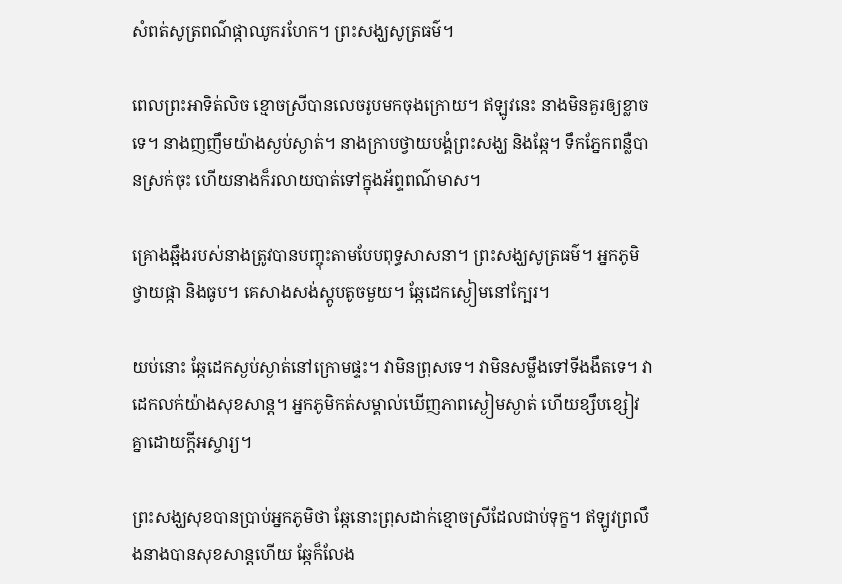សំពត់សូត្រពណ៌ផ្កាឈូករហែក។ ព្រះសង្ឃសូត្រធម៌។

ពេលព្រះអាទិត់លិច ខ្មោចស្រីបានលេចរូបមកចុងក្រោយ។ ឥឡូវនេះ នាងមិនគួរឲ្យខ្លាចទេ។ នាងញញឹមយ៉ាងស្ងប់ស្ងាត់។ នាងក្រាបថ្វាយបង្គំព្រះសង្ឃ និងឆ្កែ។ ទឹកភ្នែកពន្លឺបានស្រក់ចុះ ហើយនាងក៏រលាយបាត់ទៅក្នុងអ័ព្ទពណ៌មាស។

គ្រោងឆ្អឹងរបស់នាងត្រូវបានបញ្ចុះតាមបែបពុទ្ធសាសនា។ ព្រះសង្ឃសូត្រធម៌។ អ្នកភូមិថ្វាយផ្កា និងធូប។ គេសាងសង់ស្តូបតូចមួយ។ ឆ្កែដេកស្ងៀមនៅក្បែរ។

យប់នោះ ឆ្កែដេកស្ងប់ស្ងាត់នៅក្រោមផ្ទះ។ វាមិនព្រុសទេ។ វាមិនសម្លឹងទៅទីងងឹតទេ។ វាដេកលក់យ៉ាងសុខសាន្ត។ អ្នកភូមិកត់សម្គាល់ឃើញភាពស្ងៀមស្ងាត់ ហើយខ្សឹបខ្សៀវគ្នាដោយក្តីអស្ចារ្យ។

ព្រះសង្ឃសុខបានប្រាប់អ្នកភូមិថា ឆ្កែនោះព្រុសដាក់ខ្មោចស្រីដែលជាប់ទុក្ខ។ ឥឡូវព្រលឹងនាងបានសុខសាន្តហើយ ឆ្កែក៏លែង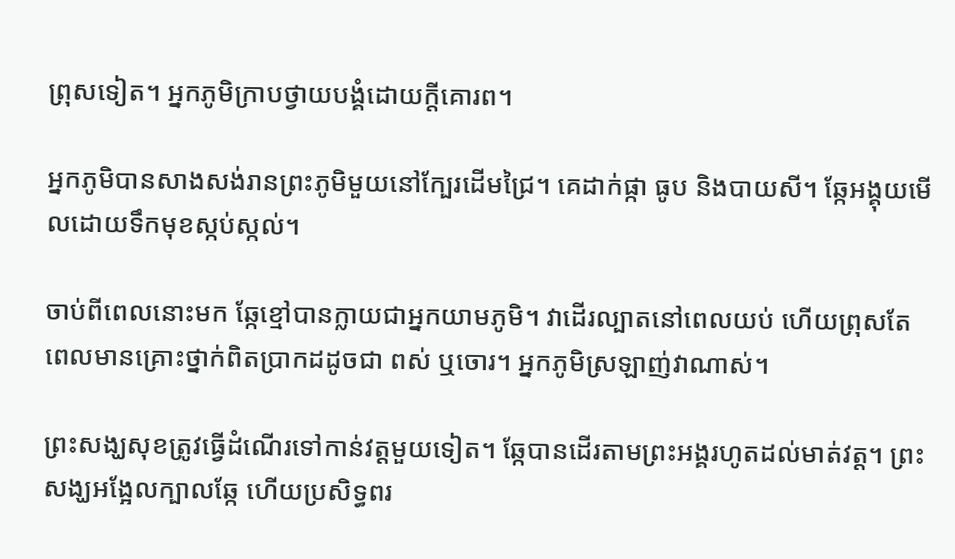ព្រុសទៀត។ អ្នកភូមិក្រាបថ្វាយបង្គំដោយក្តីគោរព។

អ្នកភូមិបានសាងសង់រានព្រះភូមិមួយនៅក្បែរដើមជ្រៃ។ គេដាក់ផ្កា ធូប និងបាយសី។ ឆ្កែអង្គុយមើលដោយទឹកមុខស្កប់ស្កល់។

ចាប់ពីពេលនោះមក ឆ្កែខ្មៅបានក្លាយជាអ្នកយាមភូមិ។ វាដើរល្បាតនៅពេលយប់ ហើយព្រុសតែពេលមានគ្រោះថ្នាក់ពិតប្រាកដដូចជា ពស់ ឬចោរ។ អ្នកភូមិស្រឡាញ់វាណាស់។

ព្រះសង្ឃសុខត្រូវធ្វើដំណើរទៅកាន់វត្តមួយទៀត។ ឆ្កែបានដើរតាមព្រះអង្គរហូតដល់មាត់វត្ត។ ព្រះសង្ឃអង្អែលក្បាលឆ្កែ ហើយប្រសិទ្ធពរ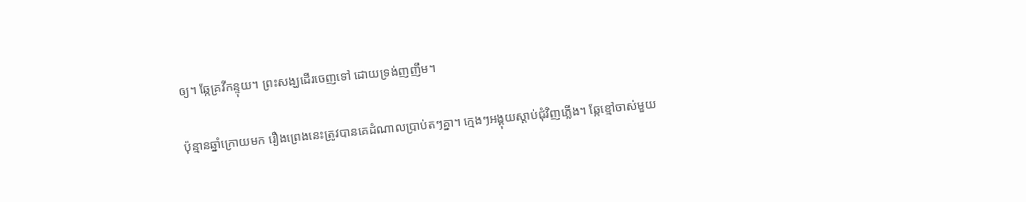ឲ្យ។ ឆ្កែគ្រវីកន្ទុយ។ ព្រះសង្ឃដើរចេញទៅ ដោយទ្រង់ញញឹម។

ប៉ុន្មានឆ្នាំក្រោយមក រឿងព្រេងនេះត្រូវបានគេដំណាលប្រាប់តៗគ្នា។ ក្មេងៗអង្គុយស្តាប់ជុំវិញភ្លើង។ ឆ្កែខ្មៅចាស់មួយ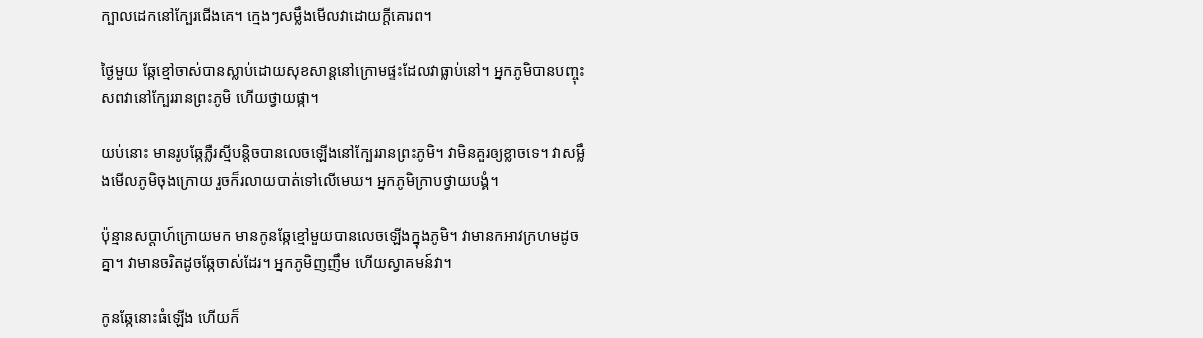ក្បាលដេកនៅក្បែរជើងគេ។ ក្មេងៗសម្លឹងមើលវាដោយក្តីគោរព។

ថ្ងៃមួយ ឆ្កែខ្មៅចាស់បានស្លាប់ដោយសុខសាន្តនៅក្រោមផ្ទះដែលវាធ្លាប់នៅ។ អ្នកភូមិបានបញ្ចុះសពវានៅក្បែររានព្រះភូមិ ហើយថ្វាយផ្កា។

យប់នោះ មានរូបឆ្កែភ្លឺរស្មីបន្តិចបានលេចឡើងនៅក្បែររានព្រះភូមិ។ វាមិនគួរឲ្យខ្លាចទេ។ វាសម្លឹងមើលភូមិចុងក្រោយ រួចក៏រលាយបាត់ទៅលើមេឃ។ អ្នកភូមិក្រាបថ្វាយបង្គំ។

ប៉ុន្មានសប្តាហ៍ក្រោយមក មានកូនឆ្កែខ្មៅមួយបានលេចឡើងក្នុងភូមិ។ វាមានកអាវក្រហមដូចគ្នា។ វាមានចរិតដូចឆ្កែចាស់ដែរ។ អ្នកភូមិញញឹម ហើយស្វាគមន៍វា។

កូនឆ្កែនោះធំឡើង ហើយក៏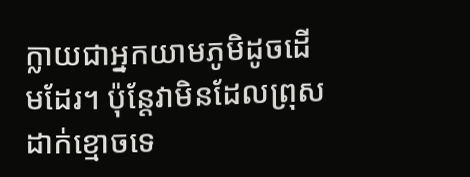ក្លាយជាអ្នកយាមភូមិដូចដើមដែរ។ ប៉ុន្តែវាមិនដែលព្រុសដាក់ខ្មោចទេ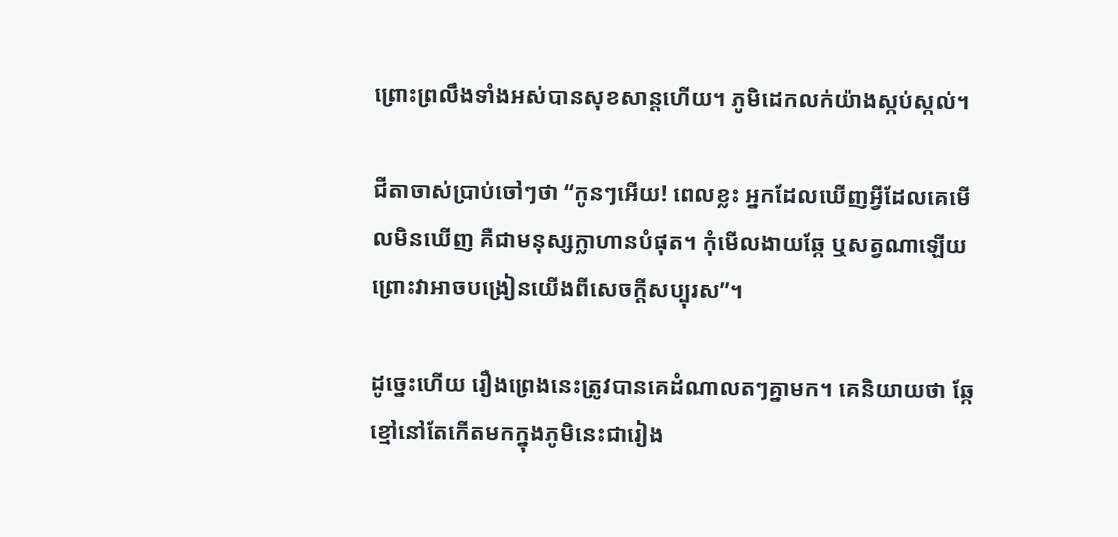ព្រោះព្រលឹងទាំងអស់បានសុខសាន្តហើយ។ ភូមិដេកលក់យ៉ាងស្កប់ស្កល់។

ជីតាចាស់ប្រាប់ចៅៗថា “កូនៗអើយ! ពេលខ្លះ អ្នកដែលឃើញអ្វីដែលគេមើលមិនឃើញ គឺជាមនុស្សក្លាហានបំផុត។ កុំមើលងាយឆ្កែ ឬសត្វណាឡើយ ព្រោះវាអាចបង្រៀនយើងពីសេចក្តីសប្បុរស”។

ដូច្នេះហើយ រឿងព្រេងនេះត្រូវបានគេដំណាលតៗគ្នាមក។ គេនិយាយថា ឆ្កែខ្មៅនៅតែកើតមកក្នុងភូមិនេះជារៀង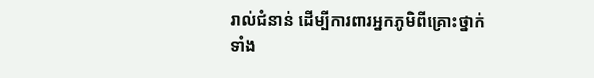រាល់ជំនាន់ ដើម្បីការពារអ្នកភូមិពីគ្រោះថ្នាក់ ទាំង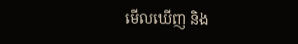មើលឃើញ និង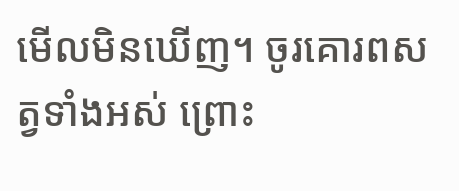មើលមិនឃើញ។ ចូរគោរពសត្វទាំងអស់ ព្រោះ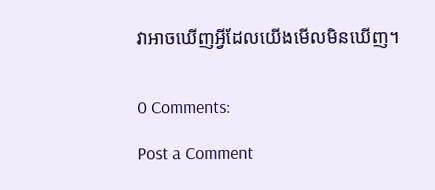វាអាចឃើញអ្វីដែលយើងមើលមិនឃើញ។


0 Comments:

Post a Comment